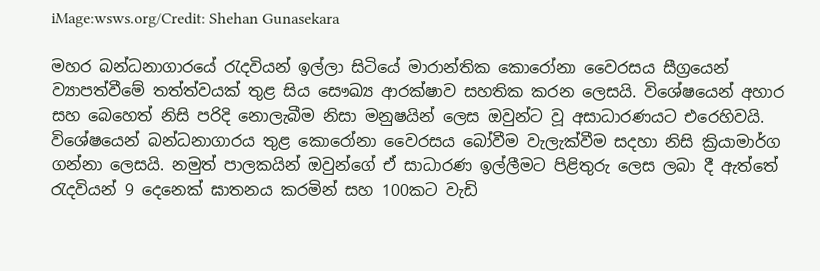iMage:wsws.org/Credit: Shehan Gunasekara

මහර බන්ධනාගාරයේ රැදවියන් ඉල්ලා සිටියේ මාරාන්තික කොරෝනා වෛරසය සීග්‍රයෙන් ව්‍යාපත්වීමේ තත්ත්වයක් තුළ සිය සෞඛ්‍ය ආරක්ෂාව සහතික කරන ලෙසයි. විශේෂයෙන් අහාර සහ බෙහෙත් නිසි පරිදි නොලැබීම නිසා මනුෂයින් ලෙස ඔවුන්ට වූ අසාධාරණයට එරෙහිවයි. විශේෂයෙන් බන්ධනාගාරය තුළ කොරෝනා වෛරසය බෝවීම වැලැක්වීම සදහා නිසි ක්‍රියාමාර්ග ගන්නා ලෙසයි. නමුත් පාලකයින් ඔවුන්ගේ ඒ සාධාරණ ඉල්ලීමට පිළිතුරු ලෙස ලබා දී ඇත්තේ රැදවියන් 9 දෙනෙක් ඝාතනය කරමින් සහ 100කට වැඩි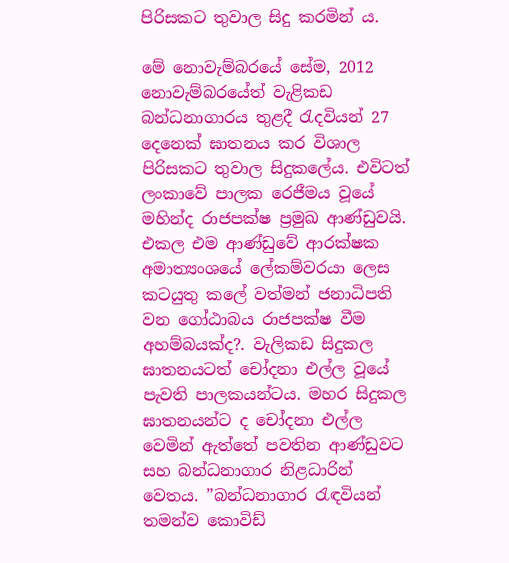පිරිසකට තුවාල සිදු කරමින් ය.

මේ නොවැම්බරයේ සේම, 2012 නොවැම්බරයේත් වැළිකඩ බන්ධනාගාරය තුළදී රැදවියන් 27 දෙනෙක් ඝාතනය කර විශාල පිරිසකට තුවාල සිදුකලේය. එවිටත් ලංකාවේ පාලක රෙජීමය වූයේ මහින්ද රාජපක්ෂ ප්‍රමුඛ ආණ්ඩුවයි. එකල එම ආණ්ඩුවේ ආරක්ෂක අමාත්‍යංශයේ ලේකම්වරයා ලෙස කටයුතු කලේ වත්මන් ජනාධිපති වන ගෝඨාබය රාජපක්ෂ වීම අහම්බයක්ද?. වැලිකඩ සිදුකල ඝාතනයටත් චෝදනා එල්ල වූයේ පැවති පාලකයන්ටය. මහර සිදුකල ඝාතනයන්ට ද චෝදනා එල්ල වෙමින් ඇත්තේ පවතින ආණ්ඩුවට සහ බන්ධනාගාර නිළධාරින් වෙතය. ”බන්ධනාගාර රැඳවියන් තමන්ව කොවිඩ්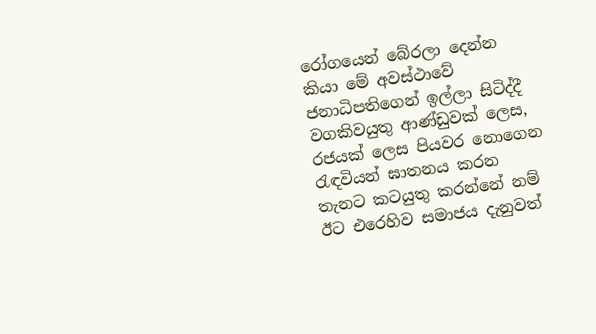රෝගයෙන් බේරලා දෙන්න කියා මේ අවස්ථාවේ ජනාධිපතිගෙන් ඉල්ලා සිටිද්දී වගකිවයුතු ආණ්ඩුවක් ලෙස, රජයක් ලෙස පියවර නොගෙන රැඳවියන් ඝාතනය කරන තැනට කටයුතු කරන්නේ නම් ඊට එරෙහිව සමාජය දැනුවත්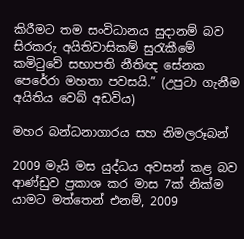කිරීමට තම සංවිධානය සුදානම් බව සිරකරු අයිතිවාසිකම් සුරැකීමේ කමිටුවේ සභාපති නීතිඥ සේනක පෙරේරා මහතා පවසයි.” (උපුටා ගැනීම අයිතිය වෙබ් අඩවිය)

මහර බන්ධනාගාරය සහ නිමලරූබන්

2009 මැයි මස යුද්ධය අවසන් කළ බව ආණ්ඩුව ප්‍රකාශ කර මාස 7ක් නික්ම යාමට මත්තෙන් එනම්, 2009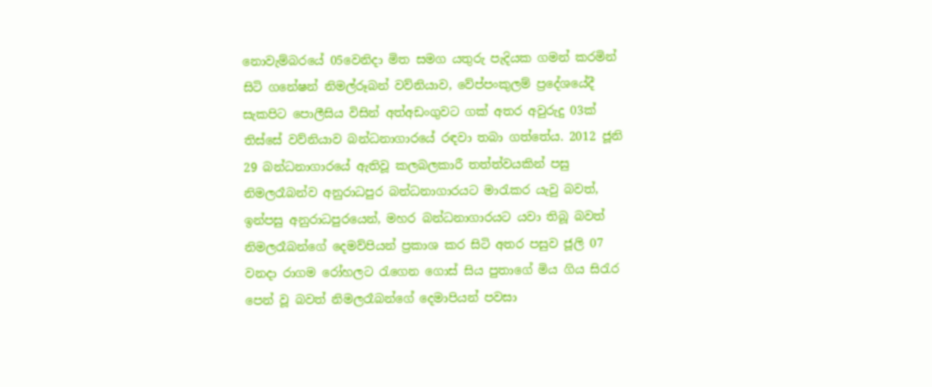නොවැම්බරයේ 05වෙනිදා මිත‍ සමග යතුරු පැදියක ගමන් කරමින් සිටි ගනේෂන් නිමල්රූබන් වව්නියාව, වේප්පංකුලම් ප්‍රදේශයේදී සැකපිට පොලීසිය විසින් අත්අඩංගුවට ගක් අතර අවුරුදු 03ක් තිස්සේ වව්නියාව බන්ධනාගාරයේ රඳවා තබා ගත්තේය. 2012 ජූනි 29 බන්ධනාගාරයේ ඇතිවූ කලබලකාරී තත්ත්වයකින් පසු නිමලරෑබන්ව අනුරාධපුර බන්ධනාගාරයට මාරැකර යැවු බවත්, ඉන්පසු අනුරාධපුරයෙන්, මහර බන්ධනාගාරයට යවා තිබූ බවත් නිමලරෑබන්ගේ දෙමව්පියන් ප්‍රකාශ කර සිටි අතර පසුව ජූලි 07 වනදා රාගම රෝහලට රැගෙන ගොස් සිය පුතාගේ මිය ගිය සිරැර පෙන් වූ බවත් නිමලරෑබන්ගේ දෙමාපියන් පවසා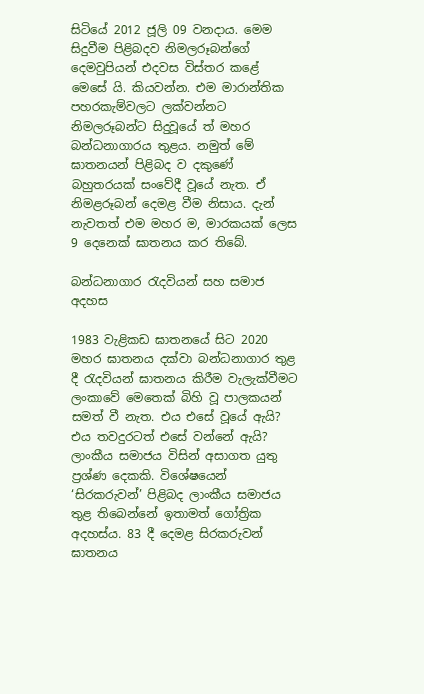සිටියේ 2012 ජූලි 09 වනදාය. මෙම සිදුවීම පිළිබදව නිමලරූබන්ගේ දෙමවුපියන් එදවස විස්තර කළේ මෙසේ යි. කියවන්න. එම මාරාන්තික පහරකැම්වලට ලක්වන්නට නිමලරූබන්ට සිදුවූයේ ත් මහර බන්ධනාගාරය තුළය. නමුත් මේ ඝාතනයන් පිළිබද ව දකුණේ බහුතරයක් සංවේදී වූයේ නැත. ඒ නිමළරූබන් දෙමළ වීම නිසාය. දැන් නැවතත් එම මහර ම, මාරකයක් ලෙස 9 දෙනෙක් ඝාතනය කර තිබේ.

බන්ධනාගාර රැදවියන් සහ සමාජ අදහස

1983 වැළිකඩ ඝාතනයේ සිට 2020 මහර ඝාතනය දක්වා බන්ධනාගාර තුළ දී රැදවියන් ඝාතනය කිරීම වැලැක්වීමට ලංකාවේ මෙතෙක් බිහි වූ පාලකයන් සමත් වී නැත. එය එසේ වූයේ ඇයි? එය තවදුරටත් එසේ වන්නේ ඇයි? ලාංකීය සමාජය විසින් අසාගත යුතු ප්‍රශ්ණ දෙකකි. විශේෂයෙන් ‘සිරකරුවන්’ පිළිබද ලාංකීය සමාජය තුළ තිබෙන්නේ ඉතාමත් ගෝත්‍රික අදහස්ය. 83 දී දෙමළ සිරකරුවන් ඝාතනය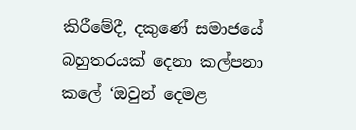කිරීමේදී, දකුණේ සමාජයේ බහුතරයක් දෙනා කල්පනා කලේ ‘ඔවුන් දෙමළ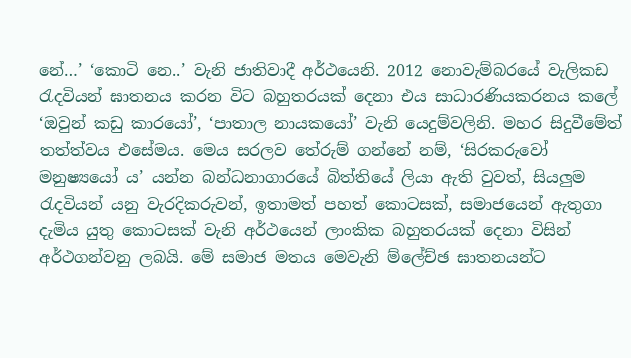නේ…’ ‘කොටි නෙ..’ වැනි ජාතිවාදී අර්ථයෙනි. 2012 නොවැම්බරයේ වැලිකඩ රැදවියන් ඝාතනය කරන විට බහුතරයක් දෙනා එය සාධාරණියකරනය කලේ ‘ඔවුන් කඩු කාරයෝ’, ‘පාතාල නායකයෝ’ වැනි යෙදුම්වලිනි. මහර සිදුවීමේත් තත්ත්වය එසේමය. මෙය සරලව තේරුම් ගන්නේ නම්, ‘සිරකරුවෝ මනුෂ්‍යයෝ ය’ යන්න බන්ධනාගාරයේ බිත්තියේ ලියා ඇති වුවත්, සියලුම රැදවියන් යනු වැරදිකරුවන්, ඉතාමත් පහත් කොටසක්, සමාජයෙන් ඇතුගා දැමිය යුතු කොටසක් වැනි අර්ථයෙන් ලාංකික බහුතරයක් දෙනා විසින් අර්ථගන්වනු ලබයි. මේ සමාජ මතය මෙවැනි ම්ලේච්ඡ ඝාතනයන්ට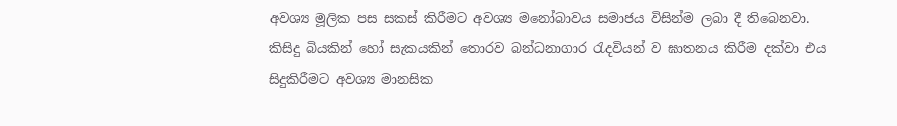අවශ්‍ය මූලික පස සකස් කිරීමට අවශ්‍ය මනෝබාවය සමාජය විසින්ම ලබා දී තිබෙනවා. කිසිදු බියකින් හෝ සැකයකින් තොරව බන්ධනාගාර රැදවියන් ව ඝාතනය කිරීම දක්වා එය සිදුකිරීමට අවශ්‍ය මානසික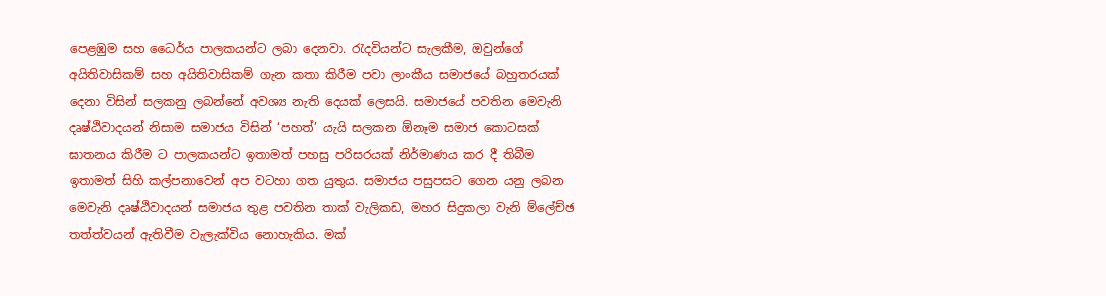පෙළඹුම සහ ධෛර්ය පාලකයන්ට ලබා දෙනවා. රැදවියන්ට සැලකීම, ඔවුන්ගේ අයිතිවාසිකම් සහ අයිතිවාසිකම් ගැන කතා කිරීම පවා ලාංකීය සමාජයේ බහුතරයක් දෙනා විසින් සලකනු ලබන්නේ අවශ්‍ය නැති දෙයක් ලෙසයි. සමාජයේ පවතින මෙවැනි දෘෂ්ඨිවාදයන් නිසාම සමාජය විසින් ‘පහත්’ යැයි සලකන ඕනෑම සමාජ කොටසක් ඝාතනය කිරීම ට පාලකයන්ට ඉතාමත් පහසු පරිසරයක් නිර්මාණය කර දී තිබීම ඉතාමත් සිහි කල්පනාවෙන් අප වටහා ගත යුතුය. සමාජය පසුපසට ගෙන යනු ලබන මෙවැනි දෘෂ්ඨිවාදයන් සමාජය තුළ පවතින තාක් වැලිකඩ, මහර සිදුකලා වැනි ම්ලේච්ඡ තත්ත්වයන් ඇතිවීම වැලැක්විය නොහැකිය. මක්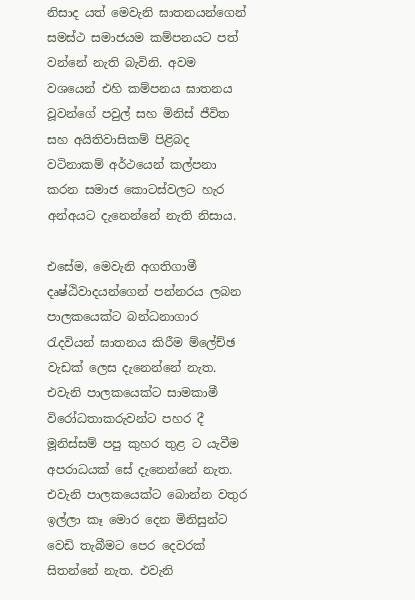නිසාද යත් මෙවැනි ඝාතනයන්ගෙන් සමස්ථ සමාජයම කම්පනයට පත් වන්නේ නැති බැවිනි. අවම වශයෙන් එහි කම්පනය ඝාතනය වූවන්ගේ පවුල් සහ මිනිස් ජීවිත සහ අයිතිවාසිකම් පිළිබද වටිනාකම් අර්ථයෙන් කල්පනා කරන සමාජ කොටස්වලට හැර අන්අයට දැනෙන්නේ නැති නිසාය.

එසේම, මෙවැනි අගතිගාමී දෘෂ්ඨිවාදයන්ගෙන් පන්නරය ලබන පාලකයෙක්ට බන්ධනාගාර රැදවියන් ඝාතනය කිරීම ම්ලේච්ඡ වැඩක් ලෙස දැනෙන්නේ නැත. එවැනි පාලකයෙක්ට සාමකාමී විරෝධතාකරුවන්ට පහර දී මූනිස්සම් පපු කුහර තුළ ට යැවීම අපරාධයක් සේ දැනෙන්නේ නැත. එවැනි පාලකයෙක්ට බොන්න වතුර ඉල්ලා කෑ මොර දෙන මිනිසුන්ට වෙඩි තැබීමට පෙර දෙවරක් සිතන්නේ නැත. එවැනි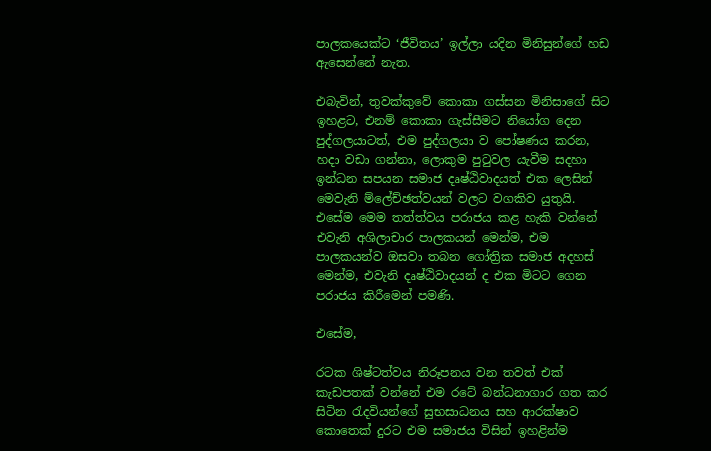පාලකයෙක්ට ‘ජීවිතය’ ඉල්ලා යදින මිනිසුන්ගේ හඩ ඇසෙන්නේ නැත.

එබැවින්, තුවක්කුවේ කොකා ගස්සන මිනිසාගේ සිට ඉහළට, එනම් කොකා ගැස්සීමට නියෝග දෙන පුද්ගලයාටත්, එම පුද්ගලයා ව පෝෂණය කරන, හදා වඩා ගන්නා, ලොකුම පුටුවල යැවීම සදහා ඉන්ධන සපයන සමාජ දෘෂ්ඨිවාදයත් එක ලෙසින් මෙවැනි ම්ලේච්ඡත්වයන් වලට වගකිව යුතුයි. එසේම මෙම තත්ත්වය පරාජය කළ හැකි වන්නේ එවැනි අශිලාචාර පාලකයන් මෙන්ම, එම පාලකයන්ව ඔසවා තබන ගෝත්‍රික සමාජ අදහස් මෙන්ම, එවැනි දෘෂ්ඨිවාදයන් ද එක මිටට ගෙන පරාජය කිරීමෙන් පමණි.

එසේම,

රටක ශිෂ්ටත්වය නිරූපනය වන තවත් එක් කැඩපතක් වන්නේ එම රටේ බන්ධනාගා‍ර ගත කර සිටින රැදවියන්ගේ සුභසාධනය සහ ආරක්ෂාව කොතෙක් දුරට එම සමාජය විසින් ඉහළින්ම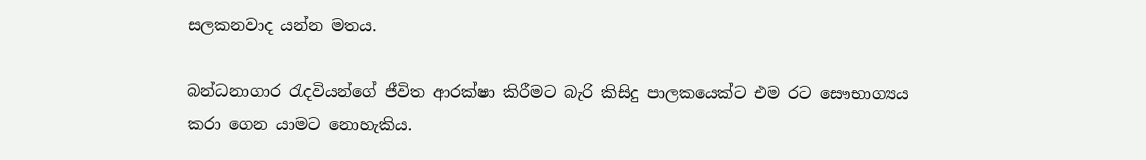සලකනවාද යන්න මතය.

බන්ධනාගාර රැදවියන්ගේ ජීවිත ආරක්ෂා කිරීමට බැරි කිසිදු පාලකයෙක්ට එම රට සෞභාග්‍යය කරා ගෙන යාමට නොහැකිය.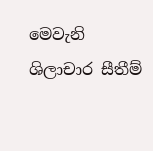මෙවැනි ශිලාචාර සීතීම්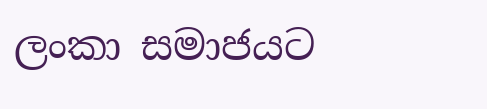ලංකා සමාජයට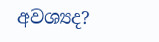අවශ්‍යද?